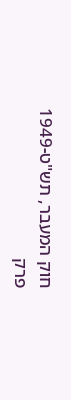חוק המעבר, תש"ט-1949
פרק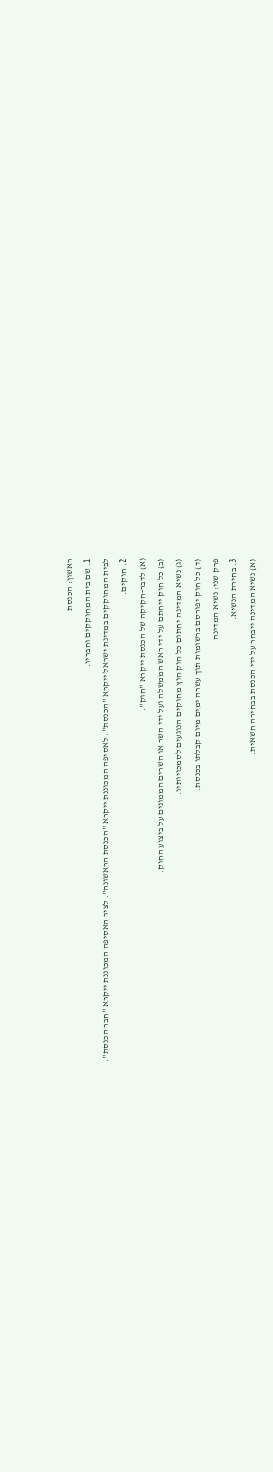ראשון: הכנסת
1. שם בית המחוקקים וחבריו.
לבית המחוקקים במדינת ישראל ייקרא "הכנסת". לאסיפה המכוננת ייקרא "הכנסת הראשונה". לציר האסיפה המכוננת ייקרא "חבר הכנסת".
2. חוקים.
(א) לדבר-חקיקה של הכנסת ייקרא "חוק".
(ב) כל חוק ייחתם על ידי ראש הממשלה ועל ידי השר או השרים הממונים על ביצוע החוק.
(ג) נשיא המדינה יחתום כל חוק חוץ מחוקים הנוגעים לסמכויותיו.
(ד) כל חוק יפורסם ברשומות תוך עשרה ימים מיום קבלתו בכנסת.
פרק שני: נשיא המדינה
3. בחירת הנשיא.
(א) נשיא המדינה ייבחר על ידי הכנסת בבחירה חשאית.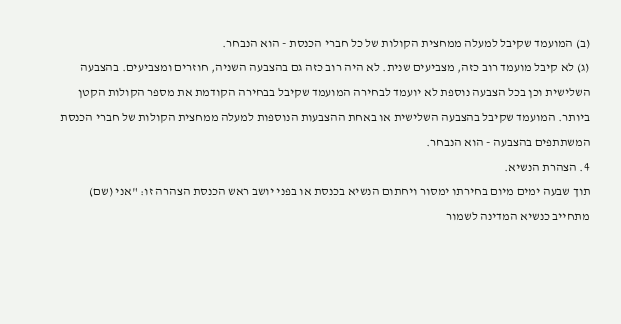(ב) המועמד שקיבל למעלה ממחצית הקולות של כל חברי הכנסת - הוא הנבחר.
(ג) לא קיבל מועמד רוב כזה, מצביעים שנית. לא היה רוב כזה גם בהצבעה השניה, חוזרים ומצביעים. בהצבעה השלישית וכן בכל הצבעה נוספת לא יועמד לבחירה המועמד שקיבל בבחירה הקודמת את מספר הקולות הקטן ביותר. המועמד שקיבל בהצבעה השלישית או באחת ההצבעות הנוספות למעלה ממחצית הקולות של חברי הכנסת המשתתפים בהצבעה - הוא הנבחר.
4. הצהרת הנשיא.
תוך שבעה ימים מיום בחירתו ימסור ויחתום הנשיא בכנסת או בפני יושב ראש הכנסת הצהרה זו: "אני (שם) מתחייב כנשיא המדינה לשמור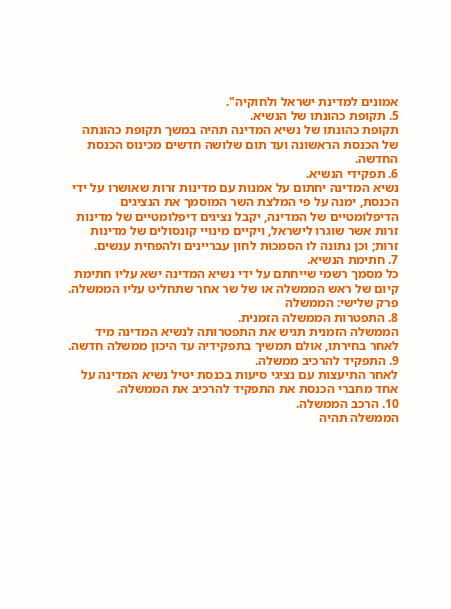אמונים למדינת ישראל ולחוקיה".
5. תקופת כהונתו של הנשיא.
תקופת כהונתו של נשיא המדינה תהיה במשך תקופת כהונתה של הכנסת הראשונה ועד תום שלושה חדשים מכינוס הכנסת החדשה.
6. תפקידי הנשיא.
נשיא המדינה יחתום על אמנות עם מדינות זרות שאושרו על ידי הכנסת, ימנה על פי המלצת השר המוסמך את הנציגים הדיפלומטיים של המדינה, יקבל נציגים דיפלומטיים של מדינות זרות אשר שוגרו לישראל, ויקיים מינויי קונסולים של מדינות זרות; וכן נתונה לו הסמכות לחון עבריינים ולהפחית ענשים.
7. חתימת הנשיא.
כל מסמך רשמי שייחתם על ידי נשיא המדינה ישא עליו חתימת קיום של ראש הממשלה או של שר אחר שתחליט עליו הממשלה.
פרק שלישי: הממשלה
8. התפטרות הממשלה הזמנית.
הממשלה הזמנית תגיש את התפטרותה לנשיא המדינה מיד לאחר בחירתו, אולם תמשיך בתפקידיה עד היכון ממשלה חדשה.
9. התפקיד להרכיב ממשלה.
לאחר התיעצות עם נציגי סיעות בכנסת יטיל נשיא המדינה על אחד מחברי הכנסת את התפקיד להרכיב את הממשלה.
10. הרכב הממשלה.
הממשלה תהיה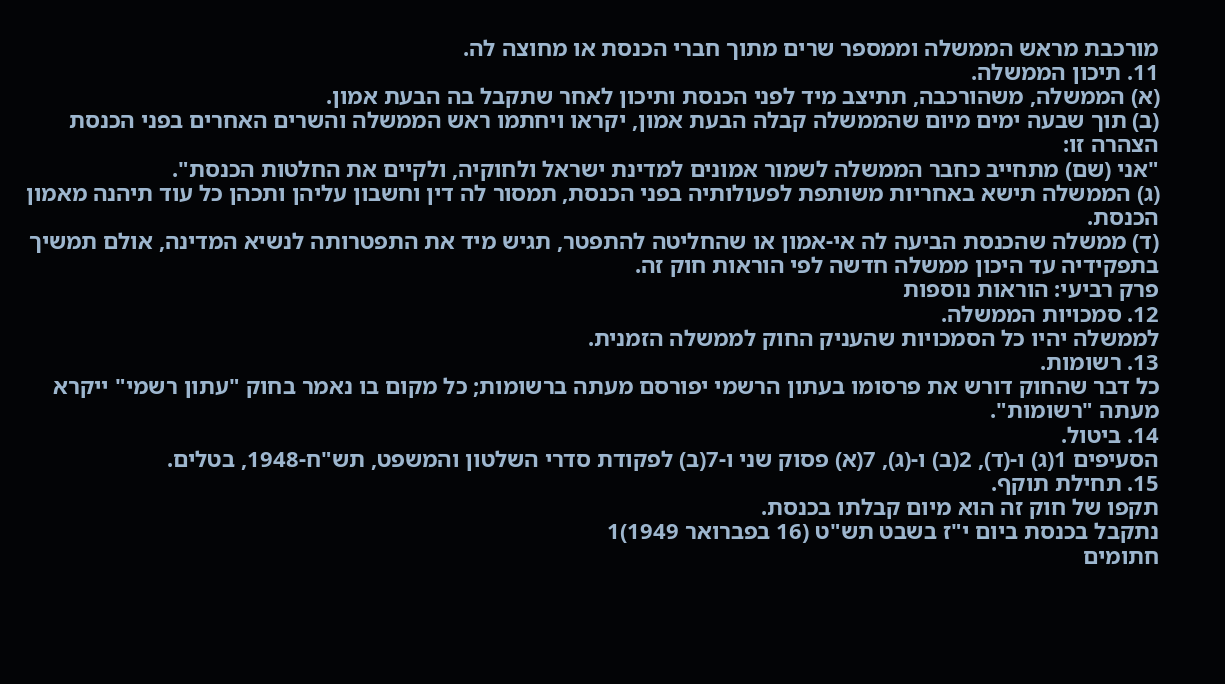מורכבת מראש הממשלה וממספר שרים מתוך חברי הכנסת או מחוצה לה.
11. תיכון הממשלה.
(א) הממשלה, משהורכבה, תתיצב מיד לפני הכנסת ותיכון לאחר שתקבל בה הבעת אמון.
(ב) תוך שבעה ימים מיום שהממשלה קבלה הבעת אמון, יקראו ויחתמו ראש הממשלה והשרים האחרים בפני הכנסת הצהרה זו:
"אני (שם) מתחייב כחבר הממשלה לשמור אמונים למדינת ישראל ולחוקיה, ולקיים את החלטות הכנסת".
(ג) הממשלה תישא באחריות משותפת לפעולותיה בפני הכנסת, תמסור לה דין וחשבון עליהן ותכהן כל עוד תיהנה מאמון הכנסת.
(ד) ממשלה שהכנסת הביעה לה אי-אמון או שהחליטה להתפטר, תגיש מיד את התפטרותה לנשיא המדינה, אולם תמשיך בתפקידיה עד היכון ממשלה חדשה לפי הוראות חוק זה.
פרק רביעי: הוראות נוספות
12. סמכויות הממשלה.
לממשלה יהיו כל הסמכויות שהעניק החוק לממשלה הזמנית.
13. רשומות.
כל דבר שהחוק דורש את פרסומו בעתון הרשמי יפורסם מעתה ברשומות; כל מקום בו נאמר בחוק "עתון רשמי" ייקרא מעתה "רשומות".
14. ביטול.
הסעיפים 1(ג) ו-(ד), 2(ב) ו-(ג), 7(א) פסוק שני ו-7(ב) לפקודת סדרי השלטון והמשפט, תש"ח-1948, בטלים.
15. תחילת תוקף.
תקפו של חוק זה הוא מיום קבלתו בכנסת.
נתקבל בכנסת ביום י"ז בשבט תש"ט (16 בפברואר 1949)1
חתומים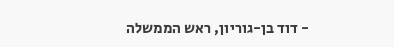- דוד בן-גוריון, ראש הממשלה